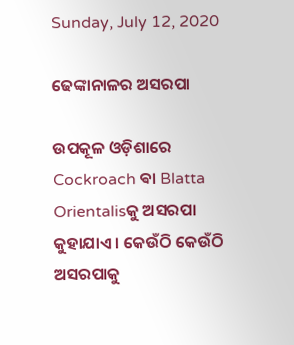Sunday, July 12, 2020

ଢେଙ୍କାନାଳର ଅସରପା

ଉପକୂଳ ଓଡ଼ିଶାରେ Cockroach ଵା Blatta Orientalisକୁ ଅସରପା କୁହାଯାଏ । କେଉଁଠି କେଉଁଠି ଅସରପାକୁ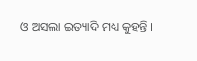ଓ ଅସଲା ଇତ୍ୟାଦି ମଧ୍ୟ କୁହନ୍ତି ।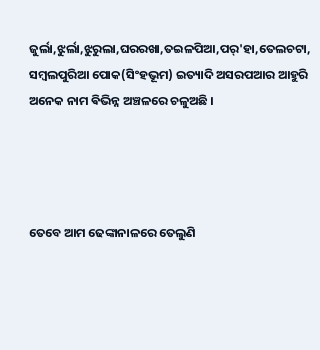ଜୁର୍ଲା,ଝୁର୍ଲା,ଝୁରୁଲା,ଘରରଖା,ତଇଳପିଆ,ପର୍'ହା,ତେଲଚଟା, ସମ୍ବଲପୁରିଆ ପୋକ(ସିଂହଭୂମ) ଇତ୍ୟାଦି ଅସରପଆର ଆହୁରି ଅନେକ ନାମ ଵିଭିନ୍ନ ଅଞ୍ଚଳରେ ଚଳୁଅଛି ।




ତେବେ ଆମ ଢେଙ୍କାନାଳରେ ତେଲୁଣି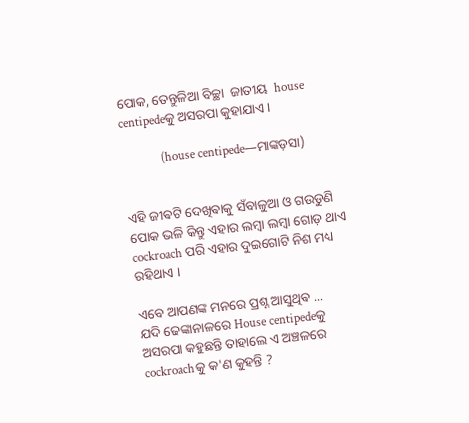ପୋକ, ତେନ୍ତୁଳିଆ ବିଚ୍ଛା  ଜାତୀୟ  house centipedeକୁ ଅସରପା କୁହାଯାଏ ।

             (house centipede—ମାଙ୍କଡ଼ସା)


ଏହି ଜୀଵଟି ଦେଖିଵାକୁ ସଁବାଳୁଆ ଓ ଗଉଡୁଣି ପୋକ ଭଳି କିନ୍ତୁ ଏହାର ଲମ୍ବା ଲମ୍ଵା ଗୋଡ଼ ଥାଏ cockroach ପରି ଏହାର ଦୁଇଗୋଟି ନିଶ ମଧ୍ୟ ରହିଥାଏ ।

ଏବେ ଆପଣଙ୍କ ମନରେ ପ୍ରଶ୍ନ ଆସୁଥିଵ ...
ଯଦି ଢେଙ୍କାନାଳରେ House centipedeକୁ ଅସରପା କହୁଛନ୍ତି ତାହାଲେ ଏ ଅଞ୍ଚଳରେ cockroachକୁ କ'ଣ କୁହନ୍ତି ?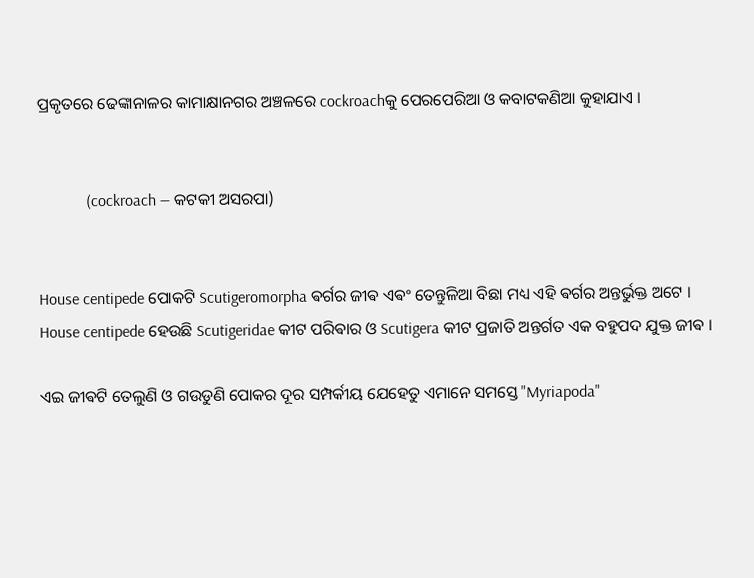ପ୍ରକୃତରେ ଢେଙ୍କାନାଳର କାମାକ୍ଷାନଗର ଅଞ୍ଚଳରେ cockroachକୁ ପେରପେରିଆ ଓ କବାଟକଣିଆ କୁହାଯାଏ ।


            (cockroach — କଟକୀ ଅସରପା)


House centipede ପୋକଟି Scutigeromorpha ଵର୍ଗର ଜୀଵ ଏଵଂ ତେନ୍ତୁଳିଆ ବିଛା ମଧ୍ୟ ଏହି ଵର୍ଗର ଅନ୍ତର୍ଭୁକ୍ତ ଅଟେ । House centipede ହେଉଛି Scutigeridae କୀଟ ପରିଵାର ଓ Scutigera କୀଟ ପ୍ରଜାତି ଅନ୍ତର୍ଗତ ଏକ ବହୁପଦ ଯୁକ୍ତ ଜୀଵ ।

ଏଇ ଜୀଵଟି ତେଲୁଣି ଓ ଗଉଡୁଣି ପୋକର ଦୂର ସମ୍ପର୍କୀୟ ଯେହେତୁ ଏମାନେ ସମସ୍ତେ "Myriapoda"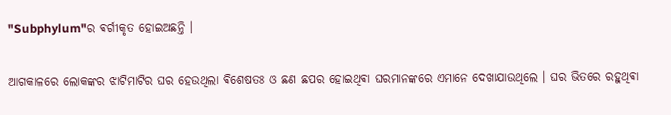"Subphylum"ର ଵର୍ଗୀକୃତ ହୋଇଅଛନ୍ତି ।

ଆଗକାଳରେ ଲୋକଙ୍କର ଝାଟିମାଟିର ଘର ହେଉଥିଲା ଵିଶେଷତଃ ଓ ଛଣ ଛପର ହୋଇଥିଵା ଘରମାନଙ୍କରେ ଏମାନେ ଦେଖାଯାଉଥିଲେ । ଘର ଭିତରେ ରହୁଥିଵା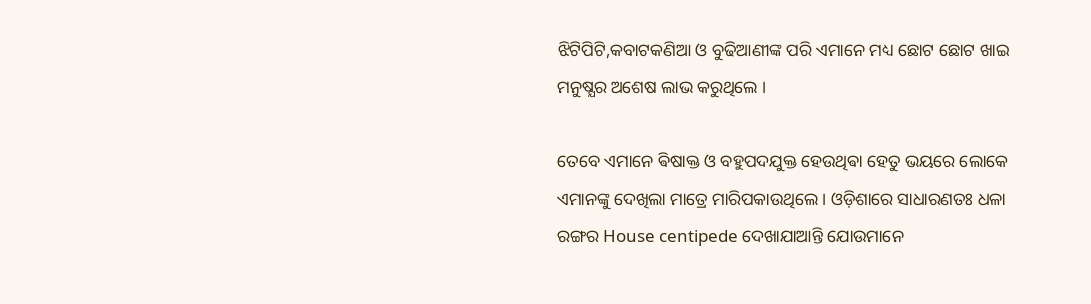ଝିଟିପିଟି,କବାଟକଣିଆ ଓ ବୁଢିଆଣୀଙ୍କ ପରି ଏମାନେ ମଧ୍ୟ ଛୋଟ ଛୋଟ ଖାଇ ମନୁଷ୍ଯର ଅଶେଷ ଲାଭ କରୁଥିଲେ ।

ତେବେ ଏମାନେ ଵିଷାକ୍ତ ଓ ବହୁପଦଯୁକ୍ତ ହେଉଥିଵା ହେତୁ ଭୟରେ ଲୋକେ ଏମାନଙ୍କୁ ଦେଖିଲା ମାତ୍ରେ ମାରିପକାଉଥିଲେ । ଓଡ଼ିଶାରେ ସାଧାରଣତଃ ଧଳା ରଙ୍ଗର House centipede ଦେଖାଯାଆନ୍ତି ଯୋଉମାନେ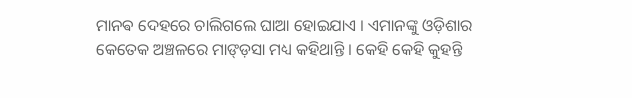ମାନଵ ଦେହରେ ଚାଲିଗଲେ ଘାଆ ହୋଇଯାଏ । ଏମାନଙ୍କୁ ଓଡ଼ିଶାର କେତେକ ଅଞ୍ଚଳରେ ମାଙ୍ଡ଼ସା ମଧ୍ୟ କହିଥାନ୍ତି । କେହି କେହି କୁହନ୍ତି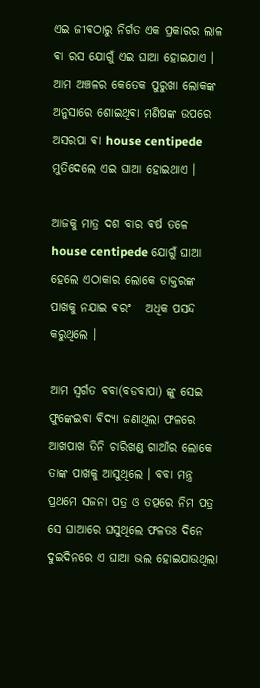ଏଇ ଜୀଵଠାରୁ ନିର୍ଗତ ଏକ ପ୍ରକାରର ଲାଳ ଵା ରସ ଯୋଗୁଁ ଏଇ ଘାଆ ହୋଇଯାଏ । ଆମ ଅଞ୍ଚଳର କେତେକ ପୁରୁଖା ଲୋକଙ୍କ ଅନୁସାରେ ଶୋଇଥିଵା ମଣିଷଙ୍କ ଉପରେ ଅସରପା ଵା house centipede ମୁତିଦେଲେ ଏଇ ଘାଆ ହୋଇଥାଏ ।

ଆଜକୁ ମାତ୍ର ଦଶ ବାର ଵର୍ଷ ତଳେ house centipede ଯୋଗୁଁ ଘାଆ ହେଲେ ଏଠାକାର ଲୋକେ ଡାକ୍ତରଙ୍କ ପାଖକୁ ନଯାଇ ଵରଂ   ଅଧିକ ପସନ୍ଦ କରୁଥିଲେ ।

ଆମ ସ୍ଵର୍ଗତ ବବା(ବଡବାପା) ଙ୍କୁ ସେଇ ଫୁଙ୍କେଇଵା ଵିଦ୍ଯା ଜଣାଥିଲା ଫଳରେ ଆଖପାଖ ତିନି ଚାରିଖଣ୍ଡ ଗାଆଁର ଲୋକେ ତାଙ୍କ ପାଖକୁ ଆସୁଥିଲେ । ବବା ମନ୍ତ୍ର ପ୍ରଥମେ ସଜନା ପତ୍ର ଓ ତତ୍ପରେ ନିମ ପତ୍ର ସେ ଘାଆରେ ଘସୁଥିଲେ ଫଳତଃ ଦିନେ ଦୁଇଦିନରେ ଏ ଘାଆ ଭଲ ହୋଇଯାଉଥିଲା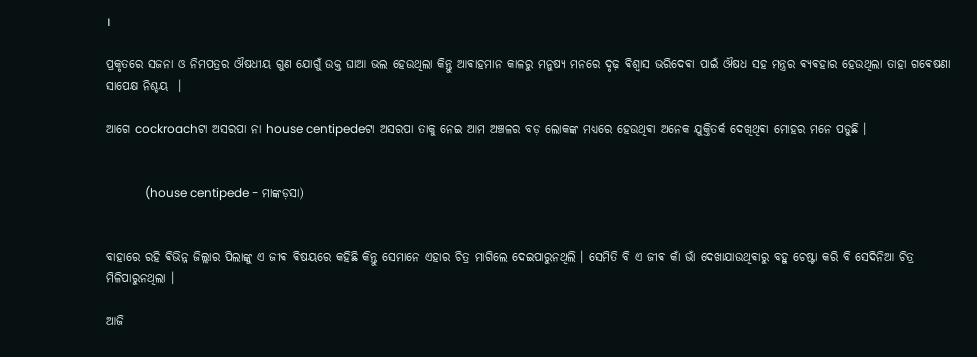।

ପ୍ରକୃତରେ ସଜନା ଓ ନିମପତ୍ରର ଔଷଧୀୟ ଗୁଣ ଯୋଗୁଁ ଉକ୍ତ ଘାଆ ଭଲ ହେଉଥିଲା କିନ୍ତୁ ଆଵାହମାନ କାଳରୁ ମନୁଷ୍ୟ ମନରେ ଦୃଢ଼ ଵିଶ୍ଵାସ ଭରିଦେଵା ପାଇଁ ଔଷଧ ସହ ମନ୍ତ୍ରର ଵ୍ଯଵହାର ହେଉଥିଲା ତାହା ଗଵେଷଣା ସାପେକ୍ଷ ନିଶ୍ଚୟ ‌ ।

ଆଗେ cockroachଟା ଅସରପା ନା house centipedeଟା ଅସରପା ତାକୁ ନେଇ ଆମ ଅଞ୍ଚଳର ବଡ଼ ଲୋକଙ୍କ ମଧ୍ୟରେ ହେଉଥିଵା ଅନେକ ଯୁକ୍ତିତର୍କ ଦେଖିଥିଵା ମୋହର ମନେ ପଡୁଛି ।


             (house centipede - ମାଙ୍କଡ଼ସା)


ବାହାରେ ରହି ଵିଭିନ୍ନ ଜିଲ୍ଲାର ପିଲାଙ୍କୁ ଏ ଜୀଵ ଵିଷୟରେ କହିଛି କିନ୍ତୁ ସେମାନେ ଏହାର ଚିତ୍ର ମାଗିଲେ ଦେଇପାରୁନଥିଲି । ସେମିତି ବି ଏ ଜୀଵ କାଁ ଭାଁ ଦେଖାଯାଉଥିଵାରୁ ବହୁ ଚେଷ୍ଟା କରି ବି ସେଦିନିଆ ଚିତ୍ର ମିଳିପାରୁନଥିଲା ।

ଆଜି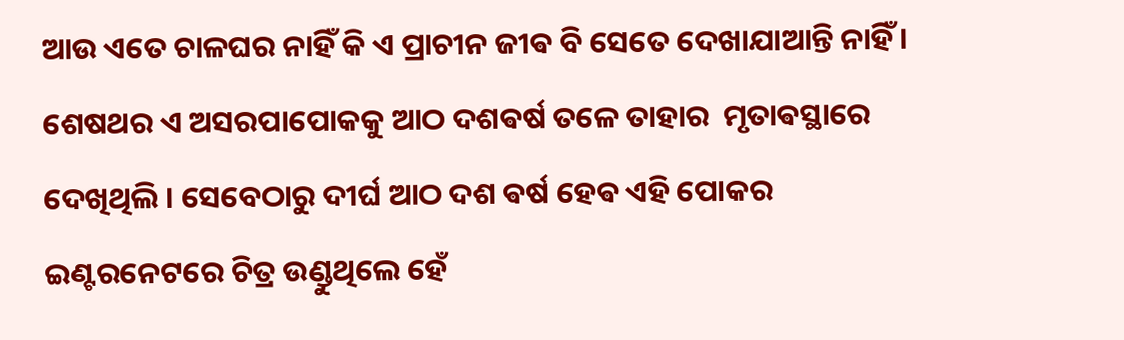ଆଉ ଏତେ ଚାଳଘର ନାହିଁ କି ଏ ପ୍ରାଚୀନ ଜୀଵ ବି ସେତେ ଦେଖାଯାଆନ୍ତି ନାହିଁ । ଶେଷଥର ଏ ଅସରପାପୋକକୁ ଆଠ ଦଶଵର୍ଷ ତଳେ ତାହାର  ମୃତାଵସ୍ଥାରେ ଦେଖିଥିଲି । ସେବେଠାରୁ ଦୀର୍ଘ ଆଠ ଦଶ ଵର୍ଷ ହେଵ ଏହି ପୋକର ଇଣ୍ଟରନେଟରେ ଚିତ୍ର ଉଣ୍ଡୁଥିଲେ ହେଁ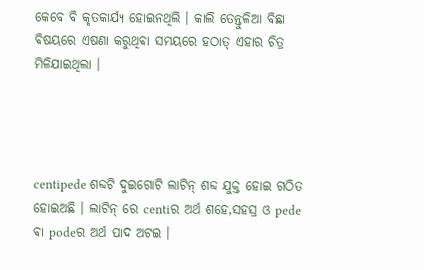କେବେ ବି କୃତକାର୍ଯ୍ୟ ହୋଇନଥିଲି । କାଲି ତେନ୍ତୁଳିଆ ବିଛା ଵିଷୟରେ ଏଷଣା କରୁଥିଵା ସମୟରେ ହଠାତ୍ ଏହାର ଚିତ୍ର ମିଳିଯାଇଥିଲା ।




centipede ଶବ୍ଦଟି ଦୁଇଗୋଟି ଲାଟିନ୍ ଶବ୍ଦ ଯୁକ୍ତ ହୋଇ ଗଠିତ ହୋଇଅଛି । ଲାଟିନ୍ ରେ centiର ଅର୍ଥ ଶହେ,ସହସ୍ର ଓ pede ଵା podeର ଅର୍ଥ ପାଦ ଅଟଇ ।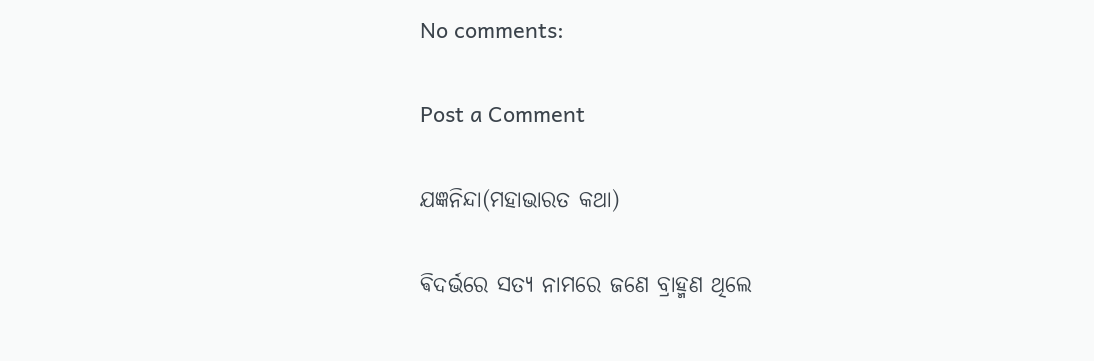No comments:

Post a Comment

ଯଜ୍ଞନିନ୍ଦା(ମହାଭାରତ କଥା)

ଵିଦର୍ଭରେ ସତ୍ୟ ନାମରେ ଜଣେ ବ୍ରାହ୍ମଣ ଥିଲେ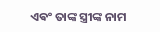ଏଵଂ ତାଙ୍କ ସ୍ତ୍ରୀଙ୍କ ନାମ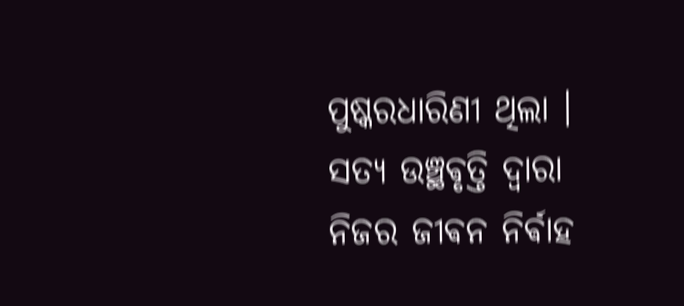ପୁଷ୍କରଧାରିଣୀ ଥିଲା । ସତ୍ୟ ଉଞ୍ଛଵୃତ୍ତି ଦ୍ଵାରା ନିଜର ଜୀଵନ ନିର୍ଵାହ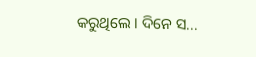କରୁଥିଲେ ‌। ଦିନେ ସ...